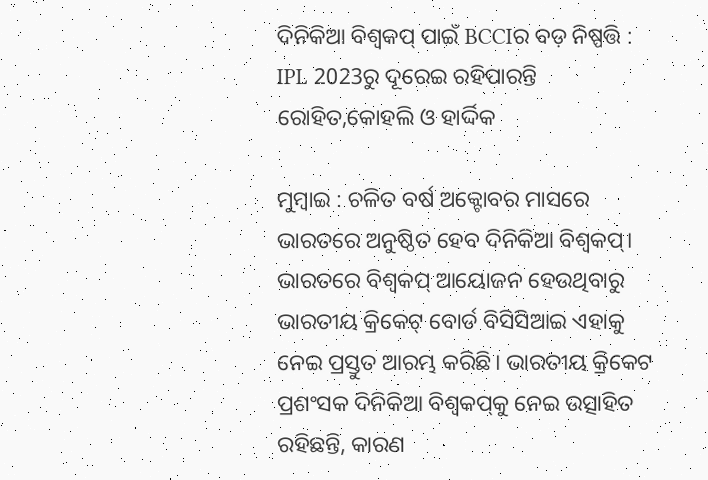ଦିନିକିଆ ବିଶ୍ବକପ୍‌ ପାଇଁ BCCIର ବଡ଼ ନିଷ୍ପତ୍ତି : IPL 2023ରୁ ଦୂରେଇ ରହିପାରନ୍ତି ରୋହିତ,କୋହଲି ଓ ହାର୍ଦ୍ଦିକ

ମୁମ୍ବାଇ : ଚଳିତ ବର୍ଷ ଅକ୍ଟୋବର ମାସରେ ଭାରତରେ ଅନୁଷ୍ଠିତ ହେବ ଦିନିକିଆ ବିଶ୍ବକପ୍‌। ଭାରତରେ ବିଶ୍ବକପ୍‌ ଆୟୋଜନ ହେଉଥିବାରୁ ଭାରତୀୟ କ୍ରିକେଟ୍‌ ବୋର୍ଡ ବିସିସିଆଇ ଏହାକୁ ନେଇ ପ୍ରସ୍ତୁତ ଆରମ୍ଭ କରିଛି। ଭାରତୀୟ କ୍ରିକେଟ ପ୍ରଶଂସକ ଦିନିକିଆ ବିଶ୍ବକପ୍‌କୁ ନେଇ ଉତ୍ସାହିତ ରହିଛନ୍ତି, କାରଣ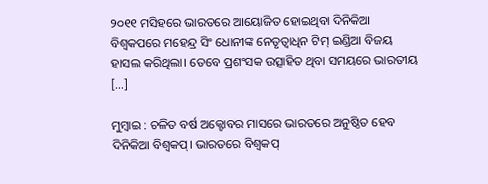୨୦୧୧ ମସିହରେ ଭାରତରେ ଆୟୋଜିତ ହୋଇଥିବା ଦିନିକିଆ ବିଶ୍ବକପରେ ମହେନ୍ଦ୍ର ସିଂ ଧୋନୀଙ୍କ ନେତୃତ୍ବାଧିନ ଟିମ୍‌ ଇଣ୍ଡିଆ ବିଜୟ ହାସଲ କରିଥିଲା। ତେବେ ପ୍ରଶଂସକ ଉତ୍ସାହିତ ଥିବା ସମୟରେ ଭାରତୀୟ […]

ମୁମ୍ବାଇ : ଚଳିତ ବର୍ଷ ଅକ୍ଟୋବର ମାସରେ ଭାରତରେ ଅନୁଷ୍ଠିତ ହେବ ଦିନିକିଆ ବିଶ୍ବକପ୍‌। ଭାରତରେ ବିଶ୍ବକପ୍‌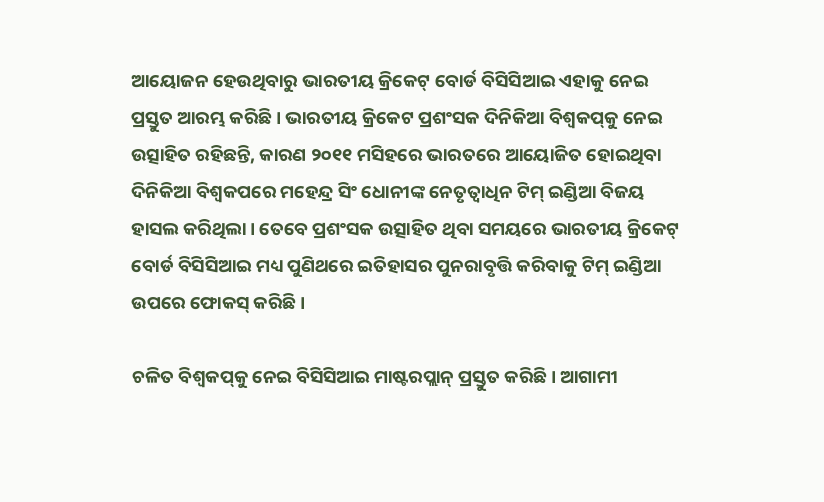ଆୟୋଜନ ହେଉଥିବାରୁ ଭାରତୀୟ କ୍ରିକେଟ୍‌ ବୋର୍ଡ ବିସିସିଆଇ ଏହାକୁ ନେଇ ପ୍ରସ୍ତୁତ ଆରମ୍ଭ କରିଛି। ଭାରତୀୟ କ୍ରିକେଟ ପ୍ରଶଂସକ ଦିନିକିଆ ବିଶ୍ବକପ୍‌କୁ ନେଇ ଉତ୍ସାହିତ ରହିଛନ୍ତି, କାରଣ ୨୦୧୧ ମସିହରେ ଭାରତରେ ଆୟୋଜିତ ହୋଇଥିବା ଦିନିକିଆ ବିଶ୍ବକପରେ ମହେନ୍ଦ୍ର ସିଂ ଧୋନୀଙ୍କ ନେତୃତ୍ବାଧିନ ଟିମ୍‌ ଇଣ୍ଡିଆ ବିଜୟ ହାସଲ କରିଥିଲା। ତେବେ ପ୍ରଶଂସକ ଉତ୍ସାହିତ ଥିବା ସମୟରେ ଭାରତୀୟ କ୍ରିକେଟ୍‌ ବୋର୍ଡ ବିସିସିଆଇ ମଧ୍ୟ ପୁଣିଥରେ ଇତିହାସର ପୁନରାବୃତ୍ତି କରିବାକୁ ଟିମ୍‌ ଇଣ୍ଡିଆ ଉପରେ ଫୋକସ୍‌ କରିଛି।

ଚଳିତ ବିଶ୍ବକପ୍‌କୁ ନେଇ ବିସିସିଆଇ ମାଷ୍ଟରପ୍ଲାନ୍‌ ପ୍ରସ୍ତୁତ କରିଛି। ଆଗାମୀ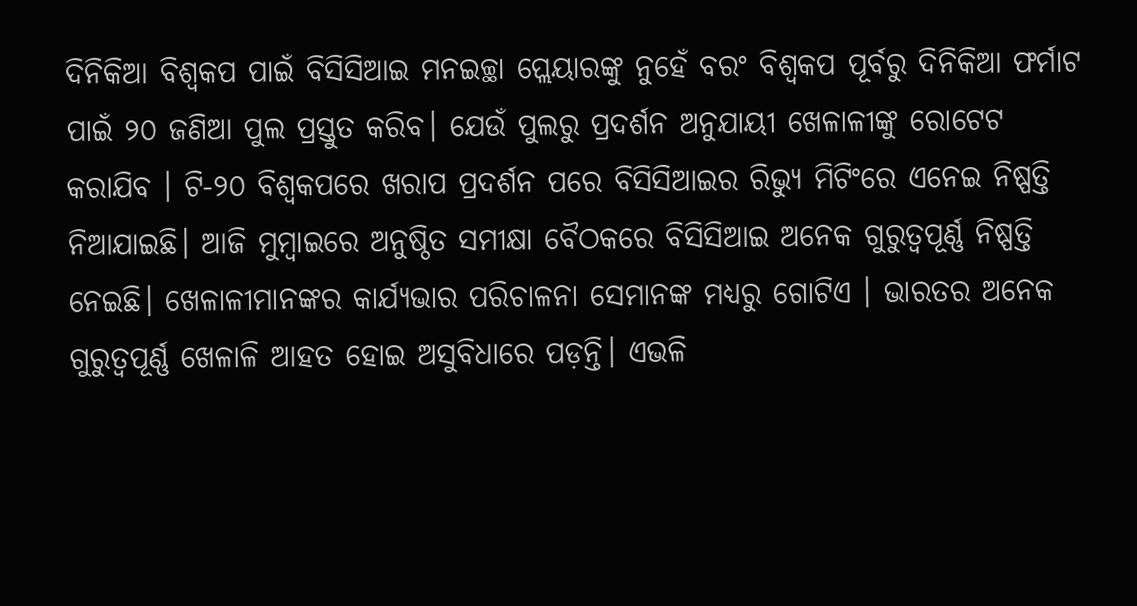ଦିନିକିଆ ବିଶ୍ୱକପ ପାଇଁ ବିସିସିଆଇ ମନଇଚ୍ଛା ପ୍ଲେୟାରଙ୍କୁ ନୁହେଁ ବରଂ ବିଶ୍ୱକପ ପୂର୍ବରୁ ଦିନିକିଆ ଫର୍ମାଟ ପାଇଁ ୨୦ ଜଣିଆ ପୁଲ ପ୍ରସ୍ତୁତ କରିବ। ଯେଉଁ ପୁଲରୁ ପ୍ରଦର୍ଶନ ଅନୁଯାୟୀ ଖେଳାଳୀଙ୍କୁ ରୋଟେଟ କରାଯିବ । ଟି-୨୦ ବିଶ୍ୱକପରେ ଖରାପ ପ୍ରଦର୍ଶନ ପରେ ବିସିସିଆଇର ରିଭ୍ୟୁ ମିଟିଂରେ ଏନେଇ ନିଷ୍ପତ୍ତି ନିଆଯାଇଛି। ଆଜି ମୁମ୍ବାଇରେ ଅନୁଷ୍ଠିତ ସମୀକ୍ଷା ବୈଠକରେ ବିସିସିଆଇ ଅନେକ ଗୁରୁତ୍ୱପୂର୍ଣ୍ଣ ନିଷ୍ପତ୍ତି ନେଇଛି। ଖେଳାଳୀମାନଙ୍କର କାର୍ଯ୍ୟଭାର ପରିଚାଳନା ସେମାନଙ୍କ ମଧ୍ୟରୁ ଗୋଟିଏ । ଭାରତର ଅନେକ ଗୁରୁତ୍ୱପୂର୍ଣ୍ଣ ଖେଳାଳି ଆହତ ହୋଇ ଅସୁବିଧାରେ ପଡ଼ନ୍ତି। ଏଭଳି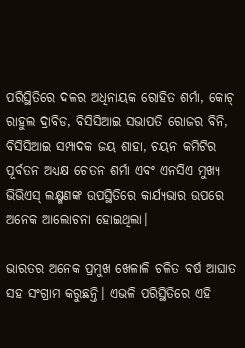ପରିସ୍ଥିତିରେ ଦଳର ଅଧିନାୟକ ରୋହିତ ଶର୍ମା, କୋଚ୍ ରାହୁଲ ଦ୍ରାବିଡ, ବିସିସିଆଇ ସଭାପତି ରୋଜର ବିନି, ବିସିସିଆଇ ସମ୍ପାଦକ ଜୟ ଶାହା, ଚୟନ କମିଟିର ପୂର୍ବତନ ଅଧ୍ୟକ୍ଷ ଚେତନ ଶର୍ମା ଏବଂ ଏନସିଏ ମୁଖ୍ୟ ଭିଭିଏସ୍ ଲକ୍ଷ୍ମଣଙ୍କ ଉପସ୍ଥିତିରେ କାର୍ଯ୍ୟଭାର ଉପରେ ଅନେକ ଆଲୋଚନା ହୋଇଥିଲା।

ଭାରତର ଅନେକ ପ୍ରମୁଖ ଖେଳାଳି ଚଳିତ ବର୍ଷ ଆଘାତ ସହ ସଂଗ୍ରାମ କରୁଛନ୍ତି। ଏଭଳି ପରିସ୍ଥିତିରେ ଏହି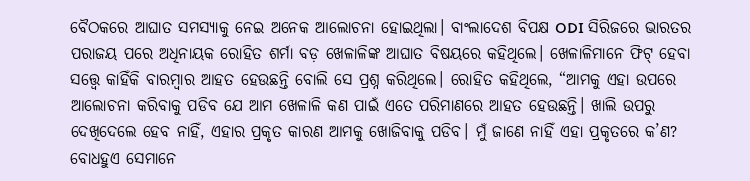ବୈଠକରେ ଆଘାତ ସମସ୍ୟାକୁ ନେଇ ଅନେକ ଆଲୋଚନା ହୋଇଥିଲା। ବାଂଲାଦେଶ ବିପକ୍ଷ ODI ସିରିଜରେ ଭାରତର ପରାଜୟ ପରେ ଅଧିନାୟକ ରୋହିତ ଶର୍ମା ବଡ଼ ଖେଳାଳିଙ୍କ ଆଘାତ ବିଷୟରେ କହିଥିଲେ। ଖେଳାଳିମାନେ ଫିଟ୍‌ ହେବା ସତ୍ତ୍ୱେ କାହିଁକି ବାରମ୍ବାର ଆହତ ହେଉଛନ୍ତି ବୋଲି ସେ ପ୍ରଶ୍ନ କରିଥିଲେ। ରୋହିତ କହିଥିଲେ, “ଆମକୁ ଏହା ଉପରେ ଆଲୋଚନା କରିବାକୁ ପଡିବ ଯେ ଆମ ଖେଳାଳି କଣ ପାଇଁ ଏତେ ପରିମାଣରେ ଆହତ ହେଉଛନ୍ତି। ଖାଲି ଉପରୁ ଦେଖିଦେଲେ ହେବ ନାହିଁ, ଏହାର ପ୍ରକୃତ କାରଣ ଆମକୁ ଖୋଜିବାକୁ ପଡିବ। ମୁଁ ଜାଣେ ନାହିଁ ଏହା ପ୍ରକୃତରେ କ’ଣ? ବୋଧହୁଏ ସେମାନେ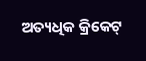ଅତ୍ୟଧିକ କ୍ରିକେଟ୍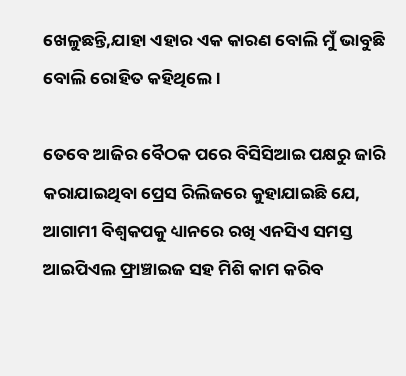ଖେଳୁଛନ୍ତି,ଯାହା ଏହାର ଏକ କାରଣ ବୋଲି ମୁଁ ଭାବୁଛି ବୋଲି ରୋହିତ କହିଥିଲେ।

ତେବେ ଆଜିର ବୈଠକ ପରେ ବିସିସିଆଇ ପକ୍ଷରୁ ଜାରି କରାଯାଇଥିବା ପ୍ରେସ ରିଲିଜରେ କୁହାଯାଇଛି ଯେ, ଆଗାମୀ ବିଶ୍ୱକପକୁ ଧ୍ୟାନରେ ରଖି ଏନସିଏ ସମସ୍ତ ଆଇପିଏଲ ଫ୍ରାଞ୍ଚାଇଜ ସହ ମିଶି କାମ କରିବ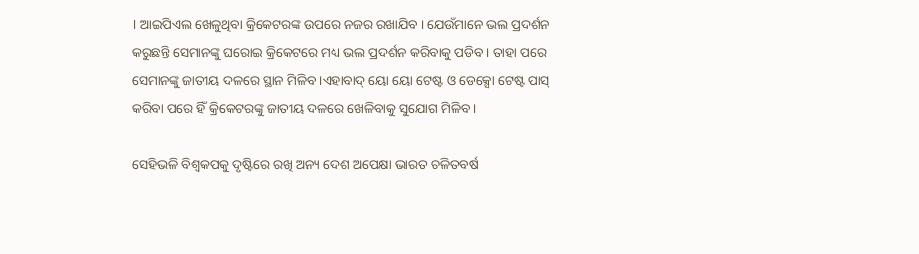। ଆଇପିଏଲ ଖେଳୁଥିବା କ୍ରିକେଟରଙ୍କ ଉପରେ ନଜର ରଖାଯିବ । ଯେଉଁମାନେ ଭଲ ପ୍ରଦର୍ଶନ କରୁଛନ୍ତି ସେମାନଙ୍କୁ ଘରୋଇ କ୍ରିକେଟରେ ମଧ୍ୟ ଭଲ ପ୍ରଦର୍ଶନ କରିବାକୁ ପଡିବ । ତାହା ପରେ ସେମାନଙ୍କୁ ଜାତୀୟ ଦଳରେ ସ୍ଥାନ ମିଳିବ ।ଏହାବାଦ୍ ୟୋ ୟୋ ଟେଷ୍ଟ ଓ ଡେକ୍ସୋ ଟେଷ୍ଟ ପାସ୍ କରିବା ପରେ ହିଁ କ୍ରିକେଟରଙ୍କୁ ଜାତୀୟ ଦଳରେ ଖେଳିବାକୁ ସୁଯୋଗ ମିଳିବ ।

ସେହିଭଳି ବିଶ୍ୱକପକୁ ଦୃଷ୍ଟିରେ ରଖି ଅନ୍ୟ ଦେଶ ଅପେକ୍ଷା ଭାରତ ଚଳିତବର୍ଷ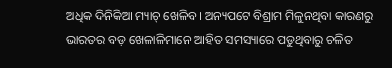ଅଧିକ ଦିନିକିଆ ମ୍ୟାଚ୍ ଖେଳିବ। ଅନ୍ୟପଟେ ବିଶ୍ରାମ ମିଳୁନଥିବା କାରଣରୁ ଭାରତର ବଡ଼ ଖେଳାଳିମାନେ ଆହିତ ସମସ୍ୟାରେ ପଡୁଥିବାରୁ ଚଳିତ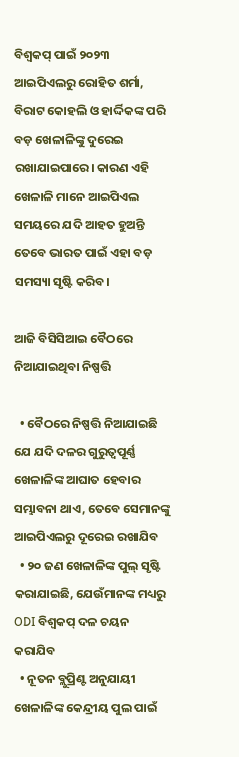ବିଶ୍ବକପ୍‌ ପାଇଁ ୨୦୨୩ ଆଇପିଏଲରୁ ରୋହିତ ଶର୍ମା, ବିରାଟ କୋହଲି ଓ ହାର୍ଦ୍ଦିକଙ୍କ ପରି ବଡ଼ ଖେଳାଳିଙ୍କୁ ଦୁରେଇ ରଖାଯାଇପାରେ। କାରଣ ଏହି ଖେଳାଳି ମାନେ ଆଇପିଏଲ ସମୟରେ ଯଦି ଆହତ ହୁଅନ୍ତି ତେବେ ଭାରତ ପାଇଁ ଏହା ବଡ଼ ସମସ୍ୟା ସୃଷ୍ଟି କରିବ।

ଆଜି ବିସିସିଆଇ ବୈଠରେ ନିଆଯାଇଥିବା ନିଷ୍ପତ୍ତି

  • ବୈଠରେ ନିଷ୍ପତ୍ତି ନିଆଯାଇଛି ଯେ ଯଦି ଦଳର ଗୁରୁତ୍ୱପୂର୍ଣ୍ଣ ଖେଳାଳିଙ୍କ ଆଘାତ ହେବାର ସମ୍ଭାବନା ଥାଏ, ତେବେ ସେମାନଙ୍କୁ ଆଇପିଏଲରୁ ଦୂରେଇ ରଖାଯିବ
  • ୨୦ ଜଣ ଖେଳାଳିଙ୍କ ପୁଲ୍ ସୃଷ୍ଟି କରାଯାଇଛି, ଯେଉଁମାନଙ୍କ ମଧ୍ୟରୁ ODI ବିଶ୍ୱକପ୍ ଦଳ ଚୟନ କରାଯିବ
  • ନୂତନ ବ୍ଲୁପ୍ରିଣ୍ଟ ଅନୁଯାୟୀ ଖେଳାଳିଙ୍କ କେନ୍ଦ୍ରୀୟ ପୁଲ ପାଇଁ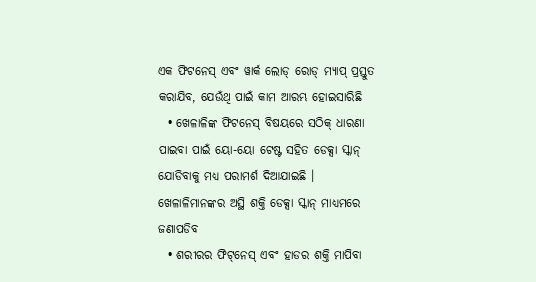ଏକ ଫିଟନେସ୍ ଏବଂ ୱାର୍କ ଲୋଡ୍ ରୋଡ୍ ମ୍ୟାପ୍ ପ୍ରସ୍ତୁତ କରାଯିବ, ଯେଉଁଥି ପାଇଁ କାମ ଆରମ୍ଭ ହୋଇସାରିଛି
  • ଖେଳାଳିଙ୍କ ଫିଟନେସ୍ ବିଷୟରେ ସଠିକ୍ ଧାରଣା ପାଇବା ପାଇଁ ୟୋ-ୟୋ ଟେଷ୍ଟ ସହିତ ଡେକ୍ସା ସ୍କାନ୍ ଯୋଡିବାକୁ ମଧ୍ୟ ପରାମର୍ଶ ଦିଆଯାଇଛି । ଖେଳାଳିମାନଙ୍କର ଅସ୍ଥି ଶକ୍ତି ଡେକ୍ସା ସ୍କାନ୍ ମାଧ୍ୟମରେ ଜଣାପଡିବ
  • ଶରୀରର ଫିଟ୍‌ନେସ୍‌ ଏବଂ ହାଡର ଶକ୍ତି ମାପିବା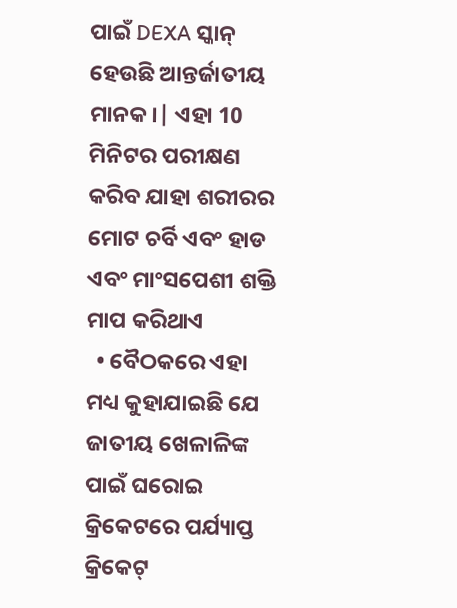ପାଇଁ DEXA ସ୍କାନ୍ ହେଉଛି ଆନ୍ତର୍ଜାତୀୟ ମାନକ।| ଏହା 10 ମିନିଟର ପରୀକ୍ଷଣ କରିବ ଯାହା ଶରୀରର ମୋଟ ଚର୍ବି ଏବଂ ହାଡ ଏବଂ ମାଂସପେଶୀ ଶକ୍ତି ମାପ କରିଥାଏ
  • ବୈଠକରେ ଏହା ମଧ୍ୟ କୁହାଯାଇଛି ଯେ ଜାତୀୟ ଖେଳାଳିଙ୍କ ପାଇଁ ଘରୋଇ କ୍ରିକେଟରେ ପର୍ଯ୍ୟାପ୍ତ କ୍ରିକେଟ୍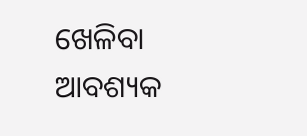ଖେଳିବା ଆବଶ୍ୟକ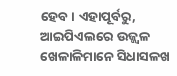ହେବ। ଏହାପୂର୍ବରୁ, ଆଇପିଏଲରେ ଉଜ୍ଜ୍ୱଳ ଖେଳାଳିମାନେ ସିଧାସଳଖ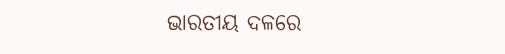ଭାରତୀୟ ଦଳରେ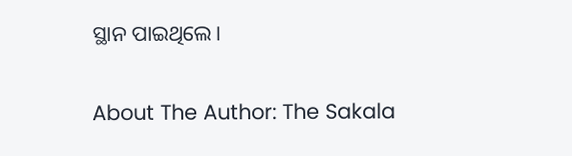ସ୍ଥାନ ପାଇଥିଲେ।

About The Author: The Sakala